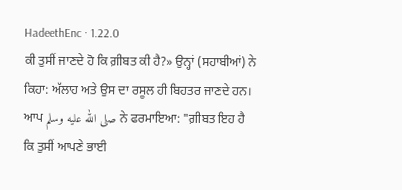HadeethEnc · 1.22.0
ਕੀ ਤੁਸੀਂ ਜਾਣਦੇ ਹੋ ਕਿ ਗ਼ੀਬਤ ਕੀ ਹੈ?» ਉਨ੍ਹਾਂ (ਸਹਾਬੀਆਂ) ਨੇ ਕਿਹਾ: ਅੱਲਾਹ ਅਤੇ ਉਸ ਦਾ ਰਸੂਲ ਹੀ ਬਿਹਤਰ ਜਾਣਦੇ ਹਨ। ਆਪ صلى الله عليه وسلم ਨੇ ਫਰਮਾਇਆ: "ਗ਼ੀਬਤ ਇਹ ਹੈ ਕਿ ਤੁਸੀਂ ਆਪਣੇ ਭਾਈ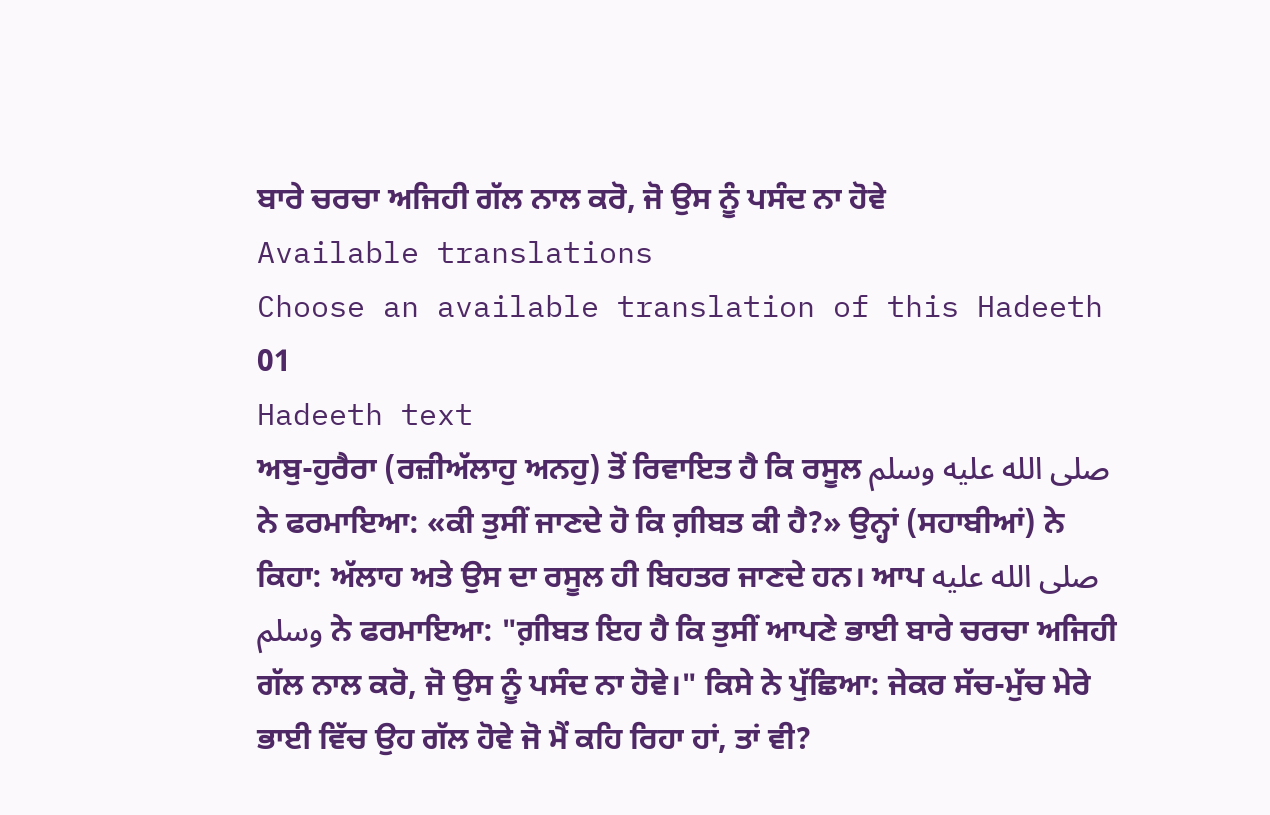ਬਾਰੇ ਚਰਚਾ ਅਜਿਹੀ ਗੱਲ ਨਾਲ ਕਰੋ, ਜੋ ਉਸ ਨੂੰ ਪਸੰਦ ਨਾ ਹੋਵੇ
Available translations
Choose an available translation of this Hadeeth
01
Hadeeth text
ਅਬੁ-ਹੁਰੈਰਾ (ਰਜ਼ੀਅੱਲਾਹੁ ਅਨਹੁ) ਤੋਂ ਰਿਵਾਇਤ ਹੈ ਕਿ ਰਸੂਲ صلى الله عليه وسلم ਨੇ ਫਰਮਾਇਆ: «ਕੀ ਤੁਸੀਂ ਜਾਣਦੇ ਹੋ ਕਿ ਗ਼ੀਬਤ ਕੀ ਹੈ?» ਉਨ੍ਹਾਂ (ਸਹਾਬੀਆਂ) ਨੇ ਕਿਹਾ: ਅੱਲਾਹ ਅਤੇ ਉਸ ਦਾ ਰਸੂਲ ਹੀ ਬਿਹਤਰ ਜਾਣਦੇ ਹਨ। ਆਪ صلى الله عليه وسلم ਨੇ ਫਰਮਾਇਆ: "ਗ਼ੀਬਤ ਇਹ ਹੈ ਕਿ ਤੁਸੀਂ ਆਪਣੇ ਭਾਈ ਬਾਰੇ ਚਰਚਾ ਅਜਿਹੀ ਗੱਲ ਨਾਲ ਕਰੋ, ਜੋ ਉਸ ਨੂੰ ਪਸੰਦ ਨਾ ਹੋਵੇ।" ਕਿਸੇ ਨੇ ਪੁੱਛਿਆ: ਜੇਕਰ ਸੱਚ-ਮੁੱਚ ਮੇਰੇ ਭਾਈ ਵਿੱਚ ਉਹ ਗੱਲ ਹੋਵੇ ਜੋ ਮੈਂ ਕਹਿ ਰਿਹਾ ਹਾਂ, ਤਾਂ ਵੀ?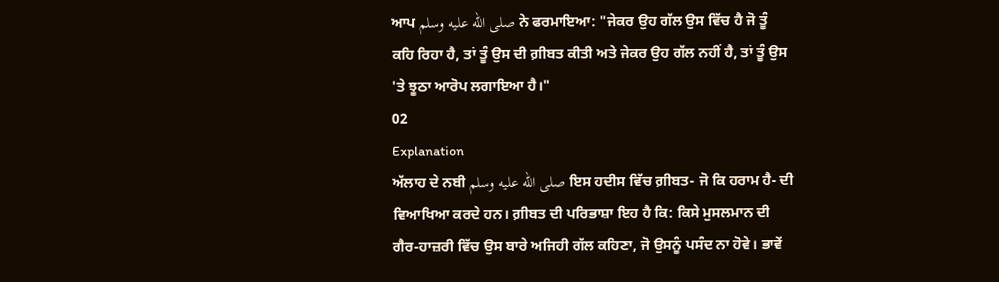ਆਪ صلى الله عليه وسلم ਨੇ ਫਰਮਾਇਆ: "ਜੇਕਰ ਉਹ ਗੱਲ ਉਸ ਵਿੱਚ ਹੈ ਜੋ ਤੂੰ ਕਹਿ ਰਿਹਾ ਹੈ, ਤਾਂ ਤੂੰ ਉਸ ਦੀ ਗ਼ੀਬਤ ਕੀਤੀ ਅਤੇ ਜੇਕਰ ਉਹ ਗੱਲ ਨਹੀਂ ਹੈ, ਤਾਂ ਤੂੰ ਉਸ 'ਤੇ ਝੂਠਾ ਆਰੋਪ ਲਗਾਇਆ ਹੈ।"
02
Explanation
ਅੱਲਾਹ ਦੇ ਨਬੀ صلى الله عليه وسلم ਇਸ ਹਦੀਸ ਵਿੱਚ ਗ਼ੀਬਤ- ਜੋ ਕਿ ਹਰਾਮ ਹੈ- ਦੀ ਵਿਆਖਿਆ ਕਰਦੇ ਹਨ। ਗ਼ੀਬਤ ਦੀ ਪਰਿਭਾਸ਼ਾ ਇਹ ਹੈ ਕਿ: ਕਿਸੇ ਮੁਸਲਮਾਨ ਦੀ ਗੈਰ-ਹਾਜ਼ਰੀ ਵਿੱਚ ਉਸ ਬਾਰੇ ਅਜਿਹੀ ਗੱਲ ਕਹਿਣਾ, ਜੋ ਉਸਨੂੰ ਪਸੰਦ ਨਾ ਹੋਵੇ। ਭਾਵੇਂ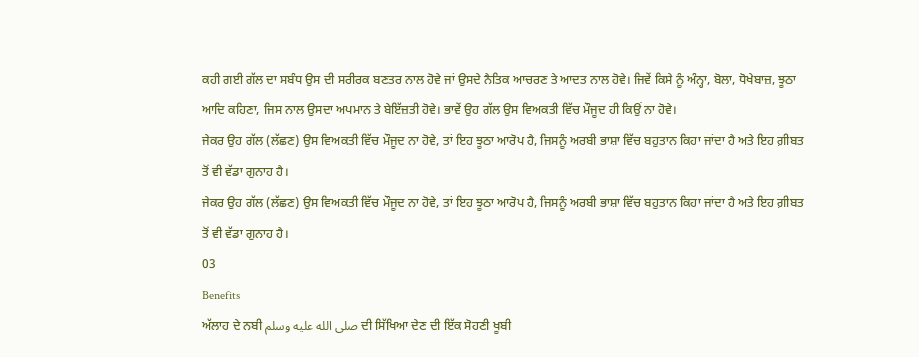ਕਹੀ ਗਈ ਗੱਲ ਦਾ ਸਬੰਧ ਉਸ ਦੀ ਸਰੀਰਕ ਬਣਤਰ ਨਾਲ ਹੋਵੇ ਜਾਂ ਉਸਦੇ ਨੈਤਿਕ ਆਚਰਣ ਤੇ ਆਦਤ ਨਾਲ ਹੋਵੇ। ਜਿਵੇਂ ਕਿਸੇ ਨੂੰ ਅੰਨ੍ਹਾ, ਬੋਲਾ, ਧੋਖੇਬਾਜ਼, ਝੂਠਾ ਆਦਿ ਕਹਿਣਾ, ਜਿਸ ਨਾਲ ਉਸਦਾ ਅਪਮਾਨ ਤੇ ਬੇਇੱਜ਼ਤੀ ਹੋਵੇ। ਭਾਵੇਂ ਉਹ ਗੱਲ ਉਸ ਵਿਅਕਤੀ ਵਿੱਚ ਮੌਜੂਦ ਹੀ ਕਿਉਂ ਨਾ ਹੋਵੇ।
ਜੇਕਰ ਉਹ ਗੱਲ (ਲੱਛਣ) ਉਸ ਵਿਅਕਤੀ ਵਿੱਚ ਮੌਜੂਦ ਨਾ ਹੋਵੇ, ਤਾਂ ਇਹ ਝੂਠਾ ਆਰੋਪ ਹੈ, ਜਿਸਨੂੰ ਅਰਬੀ ਭਾਸ਼ਾ ਵਿੱਚ ਬਹੁਤਾਨ ਕਿਹਾ ਜਾਂਦਾ ਹੈ ਅਤੇ ਇਹ ਗ਼ੀਬਤ ਤੋਂ ਵੀ ਵੱਡਾ ਗੁਨਾਹ ਹੈ।
ਜੇਕਰ ਉਹ ਗੱਲ (ਲੱਛਣ) ਉਸ ਵਿਅਕਤੀ ਵਿੱਚ ਮੌਜੂਦ ਨਾ ਹੋਵੇ, ਤਾਂ ਇਹ ਝੂਠਾ ਆਰੋਪ ਹੈ, ਜਿਸਨੂੰ ਅਰਬੀ ਭਾਸ਼ਾ ਵਿੱਚ ਬਹੁਤਾਨ ਕਿਹਾ ਜਾਂਦਾ ਹੈ ਅਤੇ ਇਹ ਗ਼ੀਬਤ ਤੋਂ ਵੀ ਵੱਡਾ ਗੁਨਾਹ ਹੈ।
03
Benefits
ਅੱਲਾਹ ਦੇ ਨਬੀ صلى الله عليه وسلم ਦੀ ਸਿੱਖਿਆ ਦੇਣ ਦੀ ਇੱਕ ਸੋਹਣੀ ਖੂਬੀ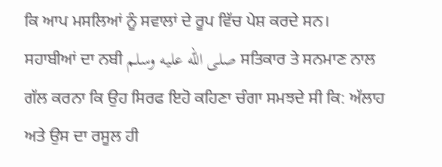ਕਿ ਆਪ ਮਸਲਿਆਂ ਨੂੰ ਸਵਾਲਾਂ ਦੇ ਰੂਪ ਵਿੱਚ ਪੇਸ਼ ਕਰਦੇ ਸਨ।
ਸਹਾਬੀਆਂ ਦਾ ਨਬੀ صلى الله عليه وسلم ਸਤਿਕਾਰ ਤੇ ਸਨਮਾਣ ਨਾਲ ਗੱਲ ਕਰਨਾ ਕਿ ਉਹ ਸਿਰਫ ਇਹੋ ਕਹਿਣਾ ਚੰਗਾ ਸਮਝਦੇ ਸੀ ਕਿ: ਅੱਲਾਹ ਅਤੇ ਉਸ ਦਾ ਰਸੂਲ ਹੀ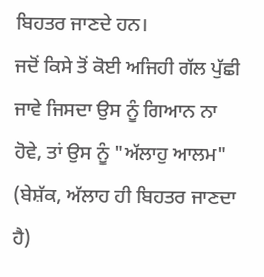ਬਿਹਤਰ ਜਾਣਦੇ ਹਨ।
ਜਦੋਂ ਕਿਸੇ ਤੋਂ ਕੋਈ ਅਜਿਹੀ ਗੱਲ ਪੁੱਛੀ ਜਾਵੇ ਜਿਸਦਾ ਉਸ ਨੂੰ ਗਿਆਨ ਨਾ ਹੋਵੇ, ਤਾਂ ਉਸ ਨੂੰ "ਅੱਲਾਹੁ ਆਲਮ" (ਬੇਸ਼ੱਕ, ਅੱਲਾਹ ਹੀ ਬਿਹਤਰ ਜਾਣਦਾ ਹੈ)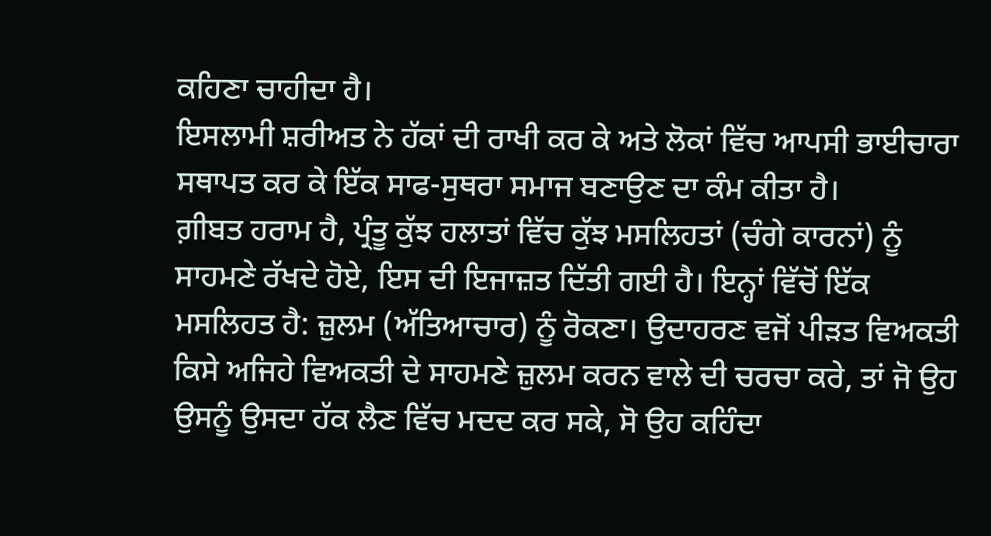ਕਹਿਣਾ ਚਾਹੀਦਾ ਹੈ।
ਇਸਲਾਮੀ ਸ਼ਰੀਅਤ ਨੇ ਹੱਕਾਂ ਦੀ ਰਾਖੀ ਕਰ ਕੇ ਅਤੇ ਲੋਕਾਂ ਵਿੱਚ ਆਪਸੀ ਭਾਈਚਾਰਾ ਸਥਾਪਤ ਕਰ ਕੇ ਇੱਕ ਸਾਫ-ਸੁਥਰਾ ਸਮਾਜ ਬਣਾਉਣ ਦਾ ਕੰਮ ਕੀਤਾ ਹੈ।
ਗ਼ੀਬਤ ਹਰਾਮ ਹੈ, ਪ੍ਰੰਤੂ ਕੁੱਝ ਹਲਾਤਾਂ ਵਿੱਚ ਕੁੱਝ ਮਸਲਿਹਤਾਂ (ਚੰਗੇ ਕਾਰਨਾਂ) ਨੂੰ ਸਾਹਮਣੇ ਰੱਖਦੇ ਹੋਏ, ਇਸ ਦੀ ਇਜਾਜ਼ਤ ਦਿੱਤੀ ਗਈ ਹੈ। ਇਨ੍ਹਾਂ ਵਿੱਚੋਂ ਇੱਕ ਮਸਲਿਹਤ ਹੈ: ਜ਼ੁਲਮ (ਅੱਤਿਆਚਾਰ) ਨੂੰ ਰੋਕਣਾ। ਉਦਾਹਰਣ ਵਜੋਂ ਪੀੜਤ ਵਿਅਕਤੀ ਕਿਸੇ ਅਜਿਹੇ ਵਿਅਕਤੀ ਦੇ ਸਾਹਮਣੇ ਜ਼ੁਲਮ ਕਰਨ ਵਾਲੇ ਦੀ ਚਰਚਾ ਕਰੇ, ਤਾਂ ਜੋ ਉਹ ਉਸਨੂੰ ਉਸਦਾ ਹੱਕ ਲੈਣ ਵਿੱਚ ਮਦਦ ਕਰ ਸਕੇ, ਸੋ ਉਹ ਕਹਿੰਦਾ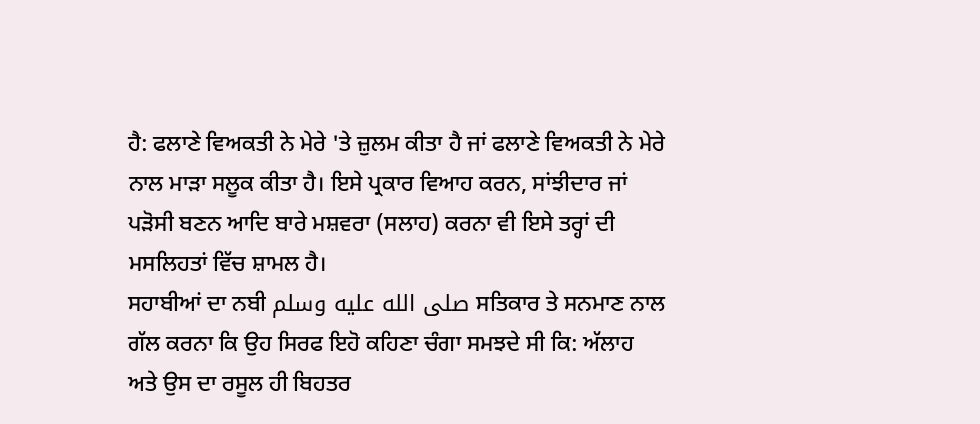ਹੈ: ਫਲਾਣੇ ਵਿਅਕਤੀ ਨੇ ਮੇਰੇ 'ਤੇ ਜ਼ੁਲਮ ਕੀਤਾ ਹੈ ਜਾਂ ਫਲਾਣੇ ਵਿਅਕਤੀ ਨੇ ਮੇਰੇ ਨਾਲ ਮਾੜਾ ਸਲੂਕ ਕੀਤਾ ਹੈ। ਇਸੇ ਪ੍ਰਕਾਰ ਵਿਆਹ ਕਰਨ, ਸਾਂਝੀਦਾਰ ਜਾਂ ਪੜੋਸੀ ਬਣਨ ਆਦਿ ਬਾਰੇ ਮਸ਼ਵਰਾ (ਸਲਾਹ) ਕਰਨਾ ਵੀ ਇਸੇ ਤਰ੍ਹਾਂ ਦੀ ਮਸਲਿਹਤਾਂ ਵਿੱਚ ਸ਼ਾਮਲ ਹੈ।
ਸਹਾਬੀਆਂ ਦਾ ਨਬੀ صلى الله عليه وسلم ਸਤਿਕਾਰ ਤੇ ਸਨਮਾਣ ਨਾਲ ਗੱਲ ਕਰਨਾ ਕਿ ਉਹ ਸਿਰਫ ਇਹੋ ਕਹਿਣਾ ਚੰਗਾ ਸਮਝਦੇ ਸੀ ਕਿ: ਅੱਲਾਹ ਅਤੇ ਉਸ ਦਾ ਰਸੂਲ ਹੀ ਬਿਹਤਰ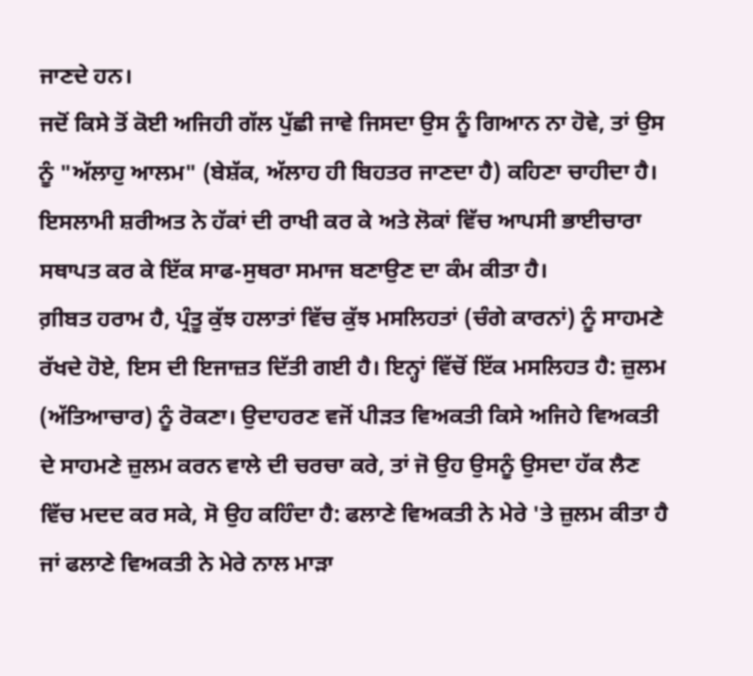ਜਾਣਦੇ ਹਨ।
ਜਦੋਂ ਕਿਸੇ ਤੋਂ ਕੋਈ ਅਜਿਹੀ ਗੱਲ ਪੁੱਛੀ ਜਾਵੇ ਜਿਸਦਾ ਉਸ ਨੂੰ ਗਿਆਨ ਨਾ ਹੋਵੇ, ਤਾਂ ਉਸ ਨੂੰ "ਅੱਲਾਹੁ ਆਲਮ" (ਬੇਸ਼ੱਕ, ਅੱਲਾਹ ਹੀ ਬਿਹਤਰ ਜਾਣਦਾ ਹੈ) ਕਹਿਣਾ ਚਾਹੀਦਾ ਹੈ।
ਇਸਲਾਮੀ ਸ਼ਰੀਅਤ ਨੇ ਹੱਕਾਂ ਦੀ ਰਾਖੀ ਕਰ ਕੇ ਅਤੇ ਲੋਕਾਂ ਵਿੱਚ ਆਪਸੀ ਭਾਈਚਾਰਾ ਸਥਾਪਤ ਕਰ ਕੇ ਇੱਕ ਸਾਫ-ਸੁਥਰਾ ਸਮਾਜ ਬਣਾਉਣ ਦਾ ਕੰਮ ਕੀਤਾ ਹੈ।
ਗ਼ੀਬਤ ਹਰਾਮ ਹੈ, ਪ੍ਰੰਤੂ ਕੁੱਝ ਹਲਾਤਾਂ ਵਿੱਚ ਕੁੱਝ ਮਸਲਿਹਤਾਂ (ਚੰਗੇ ਕਾਰਨਾਂ) ਨੂੰ ਸਾਹਮਣੇ ਰੱਖਦੇ ਹੋਏ, ਇਸ ਦੀ ਇਜਾਜ਼ਤ ਦਿੱਤੀ ਗਈ ਹੈ। ਇਨ੍ਹਾਂ ਵਿੱਚੋਂ ਇੱਕ ਮਸਲਿਹਤ ਹੈ: ਜ਼ੁਲਮ (ਅੱਤਿਆਚਾਰ) ਨੂੰ ਰੋਕਣਾ। ਉਦਾਹਰਣ ਵਜੋਂ ਪੀੜਤ ਵਿਅਕਤੀ ਕਿਸੇ ਅਜਿਹੇ ਵਿਅਕਤੀ ਦੇ ਸਾਹਮਣੇ ਜ਼ੁਲਮ ਕਰਨ ਵਾਲੇ ਦੀ ਚਰਚਾ ਕਰੇ, ਤਾਂ ਜੋ ਉਹ ਉਸਨੂੰ ਉਸਦਾ ਹੱਕ ਲੈਣ ਵਿੱਚ ਮਦਦ ਕਰ ਸਕੇ, ਸੋ ਉਹ ਕਹਿੰਦਾ ਹੈ: ਫਲਾਣੇ ਵਿਅਕਤੀ ਨੇ ਮੇਰੇ 'ਤੇ ਜ਼ੁਲਮ ਕੀਤਾ ਹੈ ਜਾਂ ਫਲਾਣੇ ਵਿਅਕਤੀ ਨੇ ਮੇਰੇ ਨਾਲ ਮਾੜਾ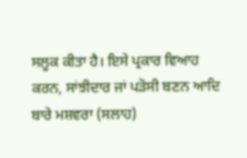ਸਲੂਕ ਕੀਤਾ ਹੈ। ਇਸੇ ਪ੍ਰਕਾਰ ਵਿਆਹ ਕਰਨ, ਸਾਂਝੀਦਾਰ ਜਾਂ ਪੜੋਸੀ ਬਣਨ ਆਦਿ ਬਾਰੇ ਮਸ਼ਵਰਾ (ਸਲਾਹ)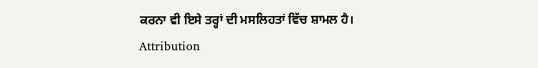ਕਰਨਾ ਵੀ ਇਸੇ ਤਰ੍ਹਾਂ ਦੀ ਮਸਲਿਹਤਾਂ ਵਿੱਚ ਸ਼ਾਮਲ ਹੈ।
Attribution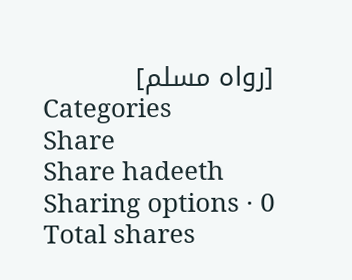[رواه مسلم]
Categories
Share
Share hadeeth
Sharing options · 0 Total shares